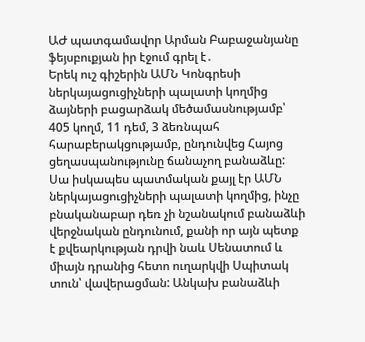ԱԺ պատգամավոր Արման Բաբաջանյանը ֆեյսբուքյան իր էջում գրել է․
Երեկ ուշ գիշերին ԱՄՆ Կոնգրեսի ներկայացուցիչների պալատի կողմից ձայների բացարձակ մեծամասնությամբ՝ 405 կողմ, 11 դեմ, 3 ձեռնպահ հարաբերակցությամբ, ընդունվեց Հայոց ցեղասպանությունը ճանաչող բանաձևը:
Սա իսկապես պատմական քայլ էր ԱՄՆ ներկայացուցիչների պալատի կողմից, ինչը բնականաբար դեռ չի նշանակում բանաձևի վերջնական ընդունում, քանի որ այն պետք է քվեարկության դրվի նաև Սենատում և միայն դրանից հետո ուղարկվի Սպիտակ տուն՝ վավերացման: Անկախ բանաձևի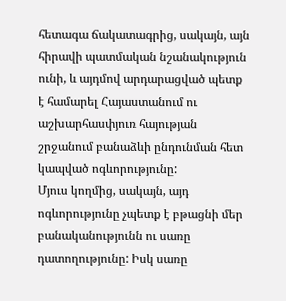հետագա ճակատագրից, սակայն, այն հիրավի պատմական նշանակություն ունի, և այդմով արդարացված պետք է համարել Հայաստանում ու աշխարհասփյուռ հայության շրջանում բանաձևի ընդունման հետ կապված ոգևորությունը:
Մյուս կողմից, սակայն, այդ ոգևորությունը չպետք է բթացնի մեր բանականությունն ու սառը դատողությունը: Իսկ սառը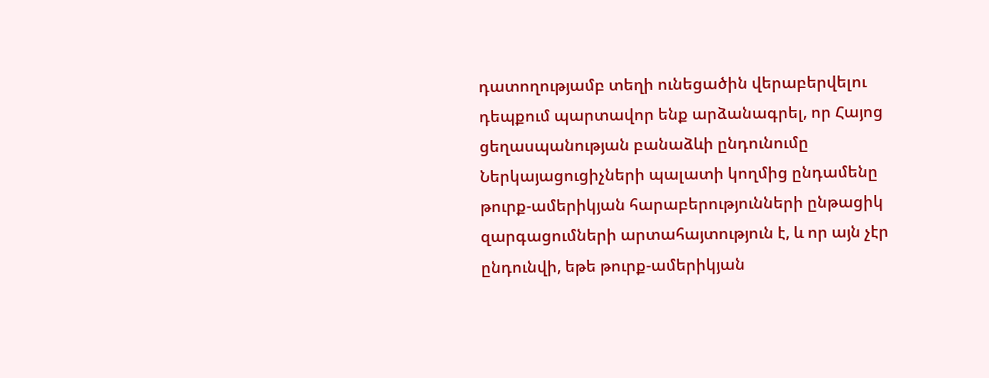դատողությամբ տեղի ունեցածին վերաբերվելու դեպքում պարտավոր ենք արձանագրել, որ Հայոց ցեղասպանության բանաձևի ընդունումը Ներկայացուցիչների պալատի կողմից ընդամենը թուրք-ամերիկյան հարաբերությունների ընթացիկ զարգացումների արտահայտություն է, և որ այն չէր ընդունվի, եթե թուրք-ամերիկյան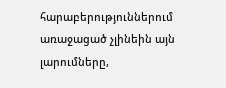հարաբերություններում առաջացած չլինեին այն լարումները,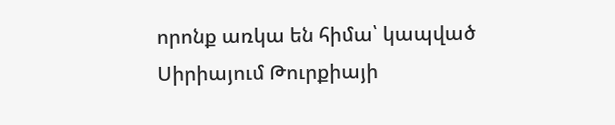որոնք առկա են հիմա՝ կապված Սիրիայում Թուրքիայի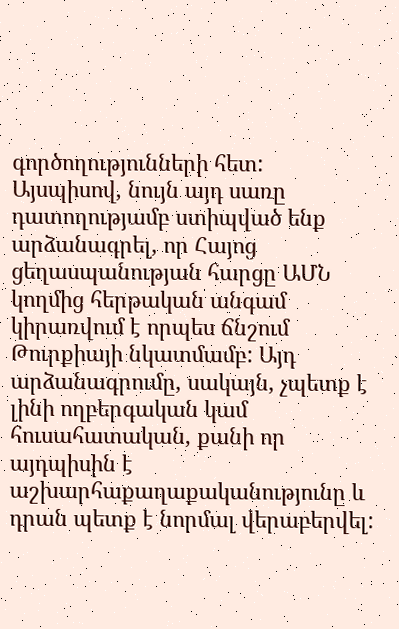գործողությունների հետ:
Այսպիսով, նույն այդ սառը դատողությամբ ստիպված ենք արձանագրել, որ Հայոց ցեղասպանության հարցը ԱՄՆ կողմից հերթական անգամ կիրառվում է որպես ճնշում Թուրքիայի նկատմամբ: Այդ արձանագրումը, սակայն, չպետք է լինի ողբերգական կամ հուսահատական, քանի որ այդպիսին է աշխարհաքաղաքականությունը և դրան պետք է նորմալ վերաբերվել: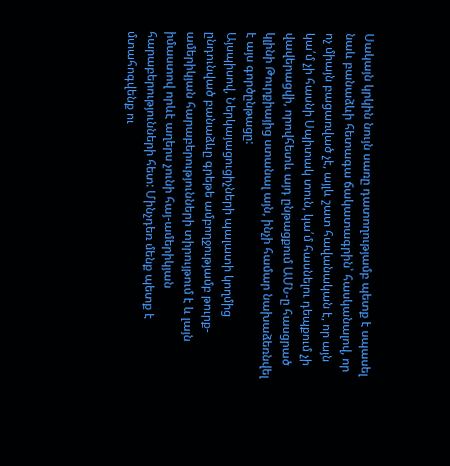Սակայն կրկին նույն սառը դատողությամբ պետք է սպասել նաև բանաձևի հետագա ճակատագրին՝ հասկանալով, որ ոչ միայն բացառված չէ, այլև շատ հավանական է, որ այն կա՛մ չի հասնի Սպիտակ տուն, կա՛մ հասնելու դեպքում չի վավերացվի, որովհետև այդ ընթացքում ԱՄՆ-ը հասցրած կլինի Թուրքիայից ստանալ այն, ինչի համար նախաձեռնվել է այս գործընթացը:
Այսպիսով, Ներկայացուցիչների պալատի կողմից ընդունված բանաձևը գրեթե ամբողջությամբ թուրք-ամերիկյան հարաբերությունների տիրույթում է և լայն իմաստով որևէ աղերս չունի հայ-ամերիկյան հարաբերությունների հետ: Մինչդեռ մենք պետք է մտահոգվենք ու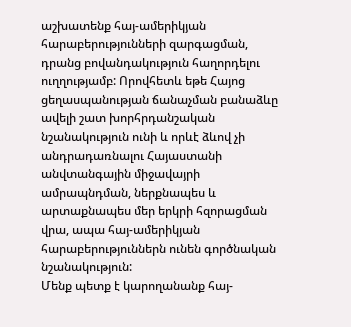աշխատենք հայ-ամերիկյան հարաբերությունների զարգացման, դրանց բովանդակություն հաղորդելու ուղղությամբ: Որովհետև եթե Հայոց ցեղասպանության ճանաչման բանաձևը ավելի շատ խորհրդանշական նշանակություն ունի և որևէ ձևով չի անդրադառնալու Հայաստանի անվտանգային միջավայրի ամրապնդման, ներքնապես և արտաքնապես մեր երկրի հզորացման վրա, ապա հայ-ամերիկյան հարաբերություններն ունեն գործնական նշանակություն:
Մենք պետք է կարողանանք հայ-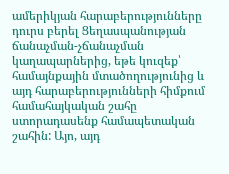ամերիկյան հարաբերությունները դուրս բերել Ցեղասպանության ճանաչման-չճանաչման կաղապարներից, եթե կուզեք՝ համայնքային մտածողությունից և այդ հարաբերությունների հիմքում համահայկական շահը ստորադասենք համապետական շահին: Այո, այդ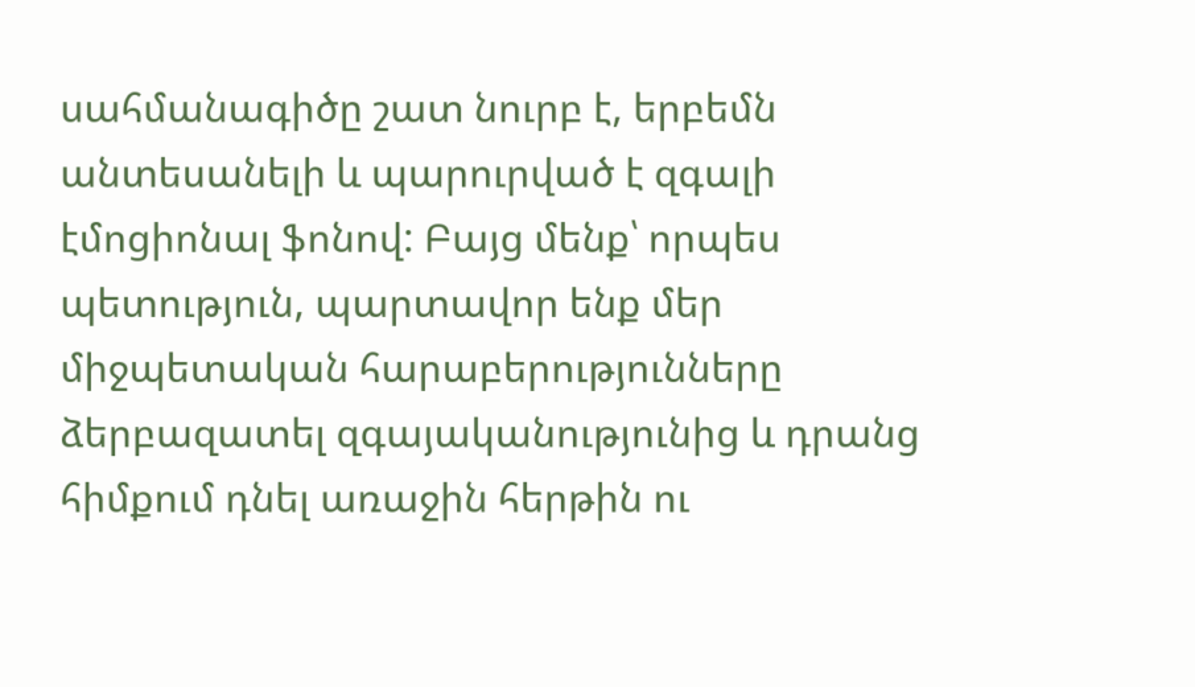սահմանագիծը շատ նուրբ է, երբեմն անտեսանելի և պարուրված է զգալի էմոցիոնալ ֆոնով: Բայց մենք՝ որպես պետություն, պարտավոր ենք մեր միջպետական հարաբերությունները ձերբազատել զգայականությունից և դրանց հիմքում դնել առաջին հերթին ու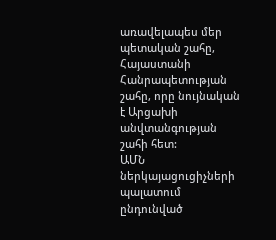առավելապես մեր պետական շահը, Հայաստանի Հանրապետության շահը, որը նույնական է Արցախի անվտանգության շահի հետ:
ԱՄՆ ներկայացուցիչների պալատում ընդունված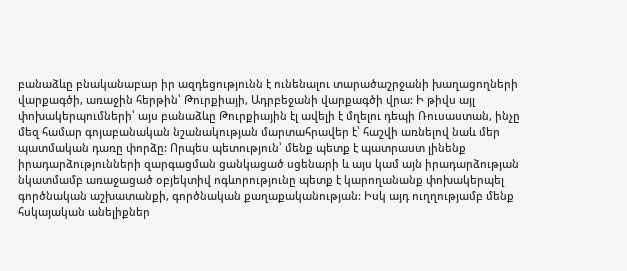բանաձևը բնականաբար իր ազդեցությունն է ունենալու տարածաշրջանի խաղացողների վարքագծի, առաջին հերթին՝ Թուրքիայի, Ադրբեջանի վարքագծի վրա: Ի թիվս այլ փոխակերպումների՝ այս բանաձևը Թուրքիային էլ ավելի է մղելու դեպի Ռուսաստան, ինչը մեզ համար գոյաբանական նշանակության մարտահրավեր է՝ հաշվի առնելով նաև մեր պատմական դառը փորձը: Որպես պետություն՝ մենք պետք է պատրաստ լինենք իրադարձությունների զարգացման ցանկացած սցենարի և այս կամ այն իրադարձության նկատմամբ առաջացած օբյեկտիվ ոգևորությունը պետք է կարողանանք փոխակերպել գործնական աշխատանքի, գործնական քաղաքականության: Իսկ այդ ուղղությամբ մենք հսկայական անելիքներ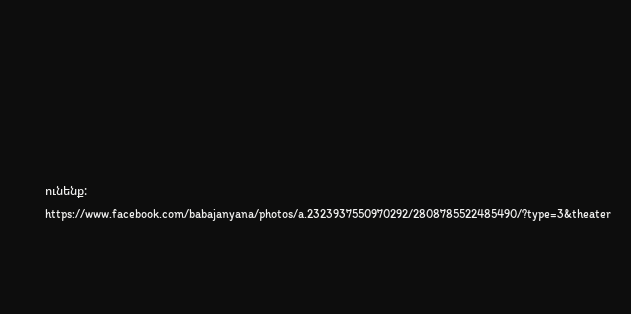ունենք:
https://www.facebook.com/babajanyana/photos/a.2323937550970292/2808785522485490/?type=3&theater